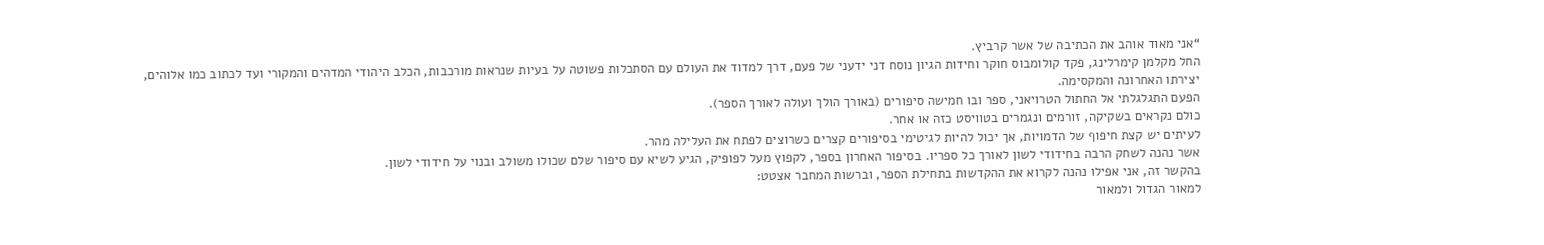“אני מאוד אוהב את הכתיבה של אשר קרביץ.
החל מקלמן קימרלינג, פקד קולומבוס חוקר וחידות הגיון נוסח דני ידעני של פעם, דרך למדוד את העולם עם הסתכלות פשוטה על בעיות שנראות מורכבות, הכלב היהודי המדהים והמקורי ועד לכתוב כמו אלוהים, יצירתו האחרונה והמקסימה.
הפעם התגלגלתי אל החתול הטרויאני, ספר ובו חמישה סיפורים (באורך הולך ועולה לאורך הספר).
כולם נקראים בשקיקה, זורמים ונגמרים בטוויסט כזה או אחר.
לעיתים יש קצת חיפוף של הדמויות, אך יכול להיות לגיטימי בסיפורים קצרים כשרוצים לפתח את העלילה מהר.
אשר נהנה לשחק הרבה בחידודי לשון לאורך כל ספריו. בסיפור האחרון בספר, לקפוץ מעל לפופיק, הגיע לשיא עם סיפור שלם שכולו משולב ובנוי על חידודי לשון.
בהקשר זה, אני אפילו נהנה לקרוא את ההקדשות בתחילת הספר, וברשות המחבר אצטט:
למאור הגדול ולמאור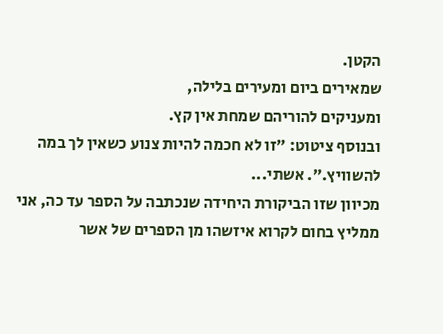הקטן.
שמאירים ביום ומעירים בלילה,
ומעניקים להוריהם שמחת אין קץ.
ובנוסף ציטוט: ״זו לא חכמה להיות צנוע כשאין לך במה להשוויץ.״. אשתי...
מכיוון שזו הביקורת היחידה שנכתבה על הספר עד כה, אני ממליץ בחום לקרוא איזשהו מן הספרים של אשר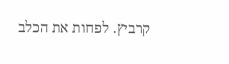קרביץ. לפחות את הכלב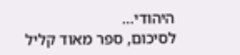היהודי...
לסיכום, ספר מאוד קליל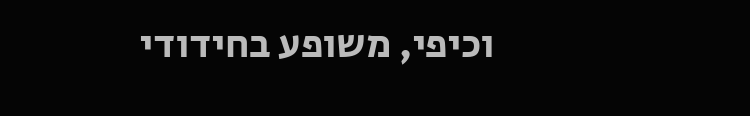וכיפי, משופע בחידודי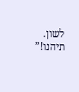לשון.
תיהנו!”